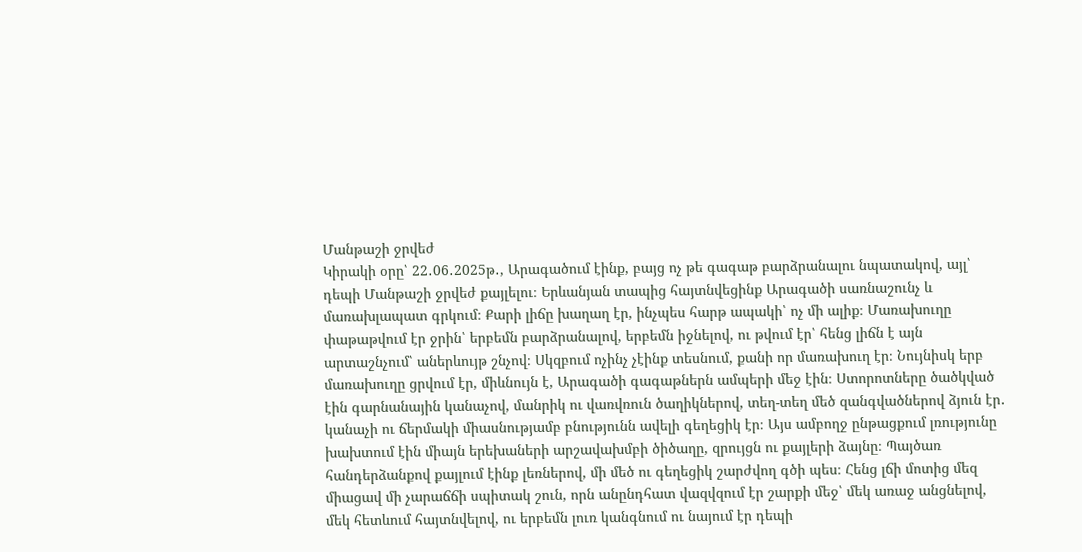Մանթաշի ջրվեժ
Կիրակի օրը՝ 22․06․2025թ․, Արագածում էինք, բայց ոչ թե գագաթ բարձրանալու նպատակով, այլ՝ դեպի Մանթաշի ջրվեժ քայլելու։ Երևանյան տապից հայտնվեցինք Արագածի սառնաշունչ և մառախլապատ գրկում։ Քարի լիճը խաղաղ էր, ինչպես հարթ ապակի՝ ոչ մի ալիք։ Մառախուղը փաթաթվում էր ջրին՝ երբեմն բարձրանալով, երբեմն իջնելով, ու թվում էր՝ հենց լիճն է այն արտաշնչում՝ աներևույթ շնչով։ Սկզբում ոչինչ չէինք տեսնում, քանի որ մառախուղ էր։ Նույնիսկ երբ մառախուղը ցրվում էր, միևնույն է, Արագածի գագաթներն ամպերի մեջ էին։ Ստորոտները ծածկված էին գարնանային կանաչով, մանրիկ ու վառվռուն ծաղիկներով, տեղ-տեղ մեծ զանգվածներով ձյուն էր․ կանաչի ու ճերմակի միասնությամբ բնությունն ավելի գեղեցիկ էր։ Այս ամբողջ ընթացքում լռությունը խախտում էին միայն երեխաների արշավախմբի ծիծաղը, զրույցն ու քայլերի ձայնը։ Պայծառ հանդերձանքով քայլում էինք լեռներով, մի մեծ ու գեղեցիկ շարժվող գծի պես։ Հենց լճի մոտից մեզ միացավ մի չարաճճի սպիտակ շուն, որն անընդհատ վազվզում էր շարքի մեջ՝ մեկ առաջ անցնելով, մեկ հետևում հայտնվելով, ու երբեմն լուռ կանգնում ու նայում էր դեպի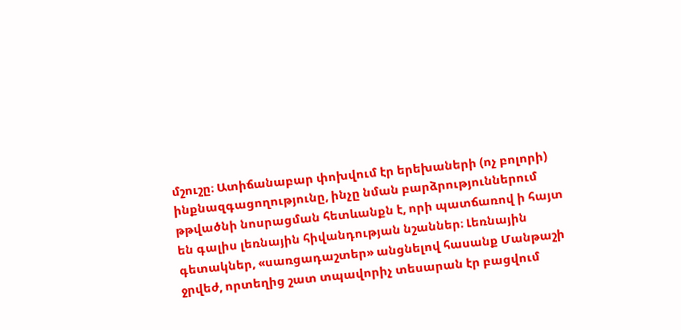մշուշը։ Ատիճանաբար փոխվում էր երեխաների (ոչ բոլորի) ինքնազգացողությունը, ինչը նման բարձրություններում թթվածնի նոսրացման հետևանքն է, որի պատճառով ի հայտ են գալիս լեռնային հիվանդության նշաններ։ Լեռնային գետակներ, «սառցադաշտեր» անցնելով հասանք Մանթաշի ջրվեժ, որտեղից շատ տպավորիչ տեսարան էր բացվում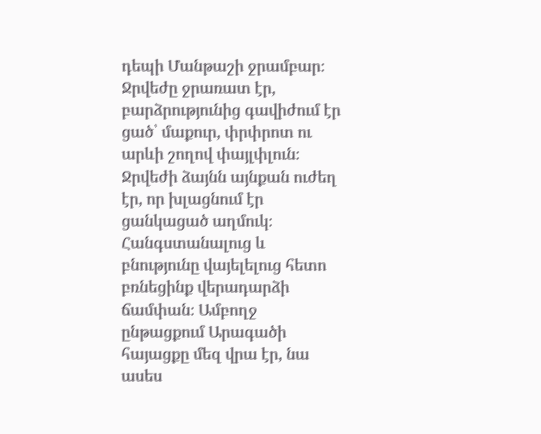դեպի Մանթաշի ջրամբար։ Ջրվեժը ջրառատ էր, բարձրությունից գավիժում էր ցած՝ մաքուր, փրփրոտ ու արևի շողով փայլփլուն։ Ջրվեժի ձայնն այնքան ուժեղ էր, որ խլացնում էր ցանկացած աղմուկ։ Հանգստանալուց և բնությունը վայելելուց հետո բռնեցինք վերադարձի ճամփան։ Ամբողջ ընթացքում Արագածի հայացքը մեզ վրա էր, նա ասես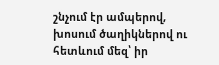շնչում էր ամպերով, խոսում ծաղիկներով ու հետևում մեզ՝ իր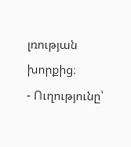լռության խորքից։
- Ուղությունը՝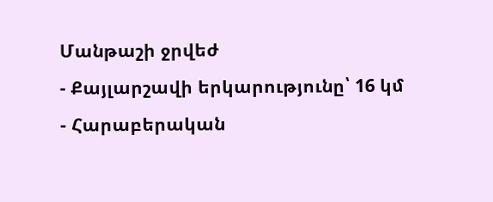Մանթաշի ջրվեժ
- Քայլարշավի երկարությունը՝ 16 կմ
- Հարաբերական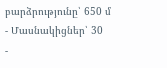բարձրությունը՝ 650 մ
- Մասնակիցներ՝ 30
-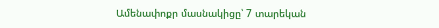Ամենափոքր մասնակիցը՝ 7 տարեկան